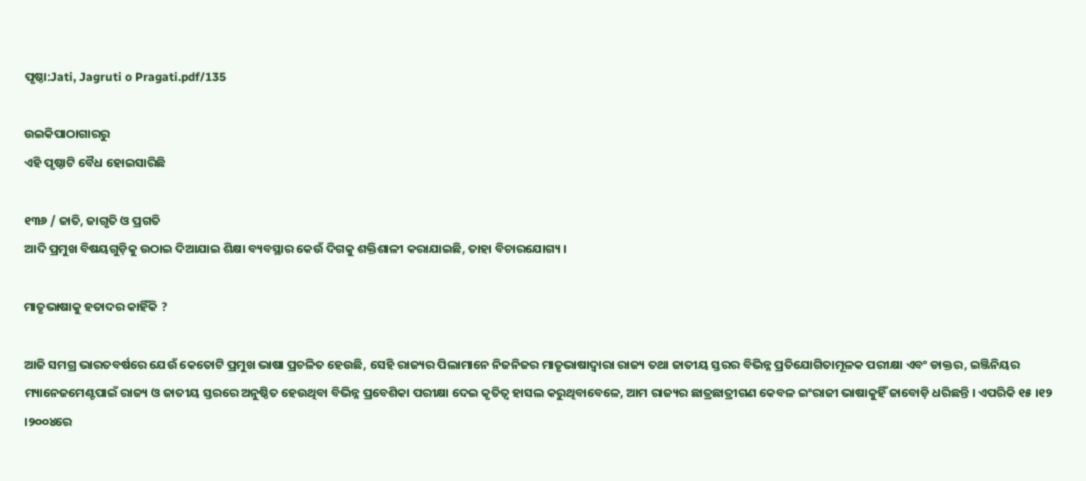ପୃଷ୍ଠା:Jati, Jagruti o Pragati.pdf/135

ଉଇକିପାଠାଗାର‌ରୁ
ଏହି ପୃଷ୍ଠାଟି ବୈଧ ହୋଇସାରିଛି

୧୩୬ / ଜାତି, ଜାଗୃତି ଓ ପ୍ରଗତି
ଆଦି ପ୍ରମୁଖ ବିଷୟଗୁଡ଼ିକୁ ଉଠାଇ ଦିଆଯାଇ ଶିକ୍ଷା ବ୍ୟବସ୍ଥାର କେଉଁ ଦିଗକୁ ଶକ୍ତିଶାଳୀ କରାଯାଇଛି, ତାହା ବିଚାରଯୋଗ୍ୟ ।

ମାତୃଭାଷାକୁ ହତାଦର କାହିଁକି ?

ଆଜି ସମଗ୍ର ଭାରତବର୍ଷରେ ଯେଉଁ କେତୋଟି ପ୍ରମୁଖ ଭାଷା ପ୍ରଚଳିତ ହେଉଛି, ସେହି ରାଜ୍ୟର ପିଲାମାନେ ନିଜନିଜର ମାତୃଭାଷାଦ୍ୱାରା ରାଜ୍ୟ ତଥା ଜାତୀୟ ସ୍ତରର ବିଭିନ୍ନ ପ୍ରତିଯୋଗିତାମୂଳକ ପରୀକ୍ଷା ଏବଂ ଡାକ୍ତର, ଇଞ୍ଜିନିୟର ମ୍ୟାନେଜମେଣ୍ଟପାଇଁ ରାଜ୍ୟ ଓ ଜାତୀୟ ସ୍ତରରେ ଅନୁଷ୍ଠିତ ହେଉଥିବା ବିଭିନ୍ନ ପ୍ରବେଶିକା ପରୀକ୍ଷା ଦେଇ କୃତିତ୍ୱ ହାସଲ କରୁଥିବାବେଳେ, ଆମ ରାଜ୍ୟର ଛାତ୍ରଛାତ୍ରୀଗଣ କେବଳ ଇଂରାଜୀ ଭାଷାକୁହିଁ ଜାବୋଡ଼ି ଧରିଛନ୍ତି । ଏପରିକି ୧୫ ।୧୨ ।୨୦୦୪ରେ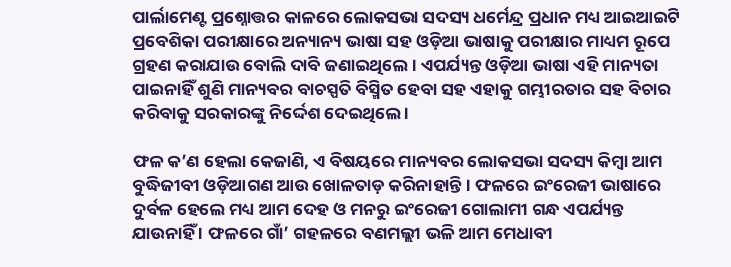ପାର୍ଲାମେଣ୍ଟ ପ୍ରଶ୍ନୋତ୍ତର କାଳରେ ଲୋକସଭା ସଦସ୍ୟ ଧର୍ମେନ୍ଦ୍ର ପ୍ରଧାନ ମଧ୍ୟ ଆଇଆଇଟି ପ୍ରବେଶିକା ପରୀକ୍ଷାରେ ଅନ୍ୟାନ୍ୟ ଭାଷା ସହ ଓଡ଼ିଆ ଭାଷାକୁ ପରୀକ୍ଷାର ମାଧ୍ୟମ ରୂପେ ଗ୍ରହଣ କରାଯାଉ ବୋଲି ଦାବି ଜଣାଇଥିଲେ । ଏପର୍ଯ୍ୟନ୍ତ ଓଡ଼ିଆ ଭାଷା ଏହି ମାନ୍ୟତା ପାଇନାହିଁ ଶୁଣି ମାନ୍ୟବର ବାଚସ୍ପତି ବିସ୍ମିତ ହେବା ସହ ଏହାକୁ ଗମ୍ଭୀରତାର ସହ ବିଚାର କରିବାକୁ ସରକାରଙ୍କୁ ନିର୍ଦ୍ଦେଶ ଦେଇଥିଲେ ।

ଫଳ କ’ଣ ହେଲା କେଜାଣି, ଏ ବିଷୟରେ ମାନ୍ୟବର ଲୋକସଭା ସଦସ୍ୟ କିମ୍ବା ଆମ ବୁଦ୍ଧିଜୀବୀ ଓଡ଼ିଆଗଣ ଆଉ ଖୋଳତାଡ଼ କରିନାହାନ୍ତି । ଫଳରେ ଇଂରେଜୀ ଭାଷାରେ ଦୁର୍ବଳ ହେଲେ ମଧ୍ୟ ଆମ ଦେହ ଓ ମନରୁ ଇଂରେଜୀ ଗୋଲାମୀ ଗନ୍ଧ ଏପର୍ଯ୍ୟନ୍ତ ଯାଉନାହିଁ । ଫଳରେ ଗାଁ’ ଗହଳରେ ବଣମଲ୍ଲୀ ଭଳି ଆମ ମେଧାବୀ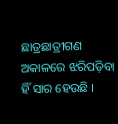ଛାତ୍ରଛାତ୍ରୀଗଣ ଅକାଳରେ ଝରିପଡ଼ିବା ହିଁ ସାର ହେଉଛି ।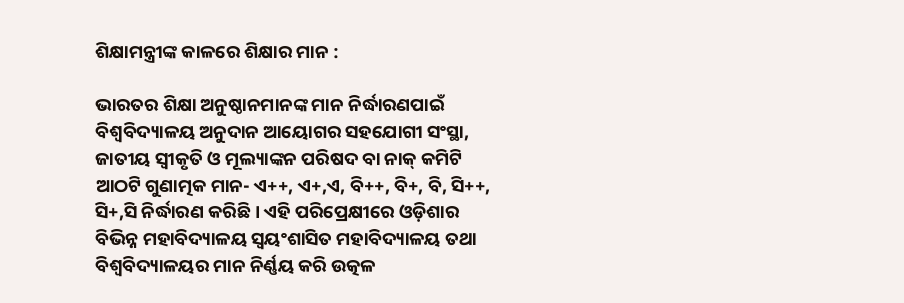ଶିକ୍ଷାମନ୍ତ୍ରୀଙ୍କ କାଳରେ ଶିକ୍ଷାର ମାନ :

ଭାରତର ଶିକ୍ଷା ଅନୁଷ୍ଠାନମାନଙ୍କ ମାନ ନିର୍ଦ୍ଧାରଣପାଇଁ ବିଶ୍ୱବିଦ୍ୟାଳୟ ଅନୁଦାନ ଆୟୋଗର ସହଯୋଗୀ ସଂସ୍ଥା, ଜାତୀୟ ସ୍ୱୀକୃତି ଓ ମୂଲ୍ୟାଙ୍କନ ପରିଷଦ ବା ନାକ୍ କମିଟି ଆଠଟି ଗୁଣାତ୍ମକ ମାନ- ଏ++, ଏ+,ଏ, ବି++, ବି+, ବି, ସି++, ସି+,ସି ନିର୍ଦ୍ଧାରଣ କରିଛି । ଏହି ପରିପ୍ରେକ୍ଷୀରେ ଓଡ଼ିଶାର ବିଭିନ୍ନ ମହାବିଦ୍ୟାଳୟ ସ୍ୱୟଂଶାସିତ ମହାବିଦ୍ୟାଳୟ ତଥା ବିଶ୍ୱବିଦ୍ୟାଳୟର ମାନ ନିର୍ଣ୍ଣୟ କରି ଉତ୍କଳ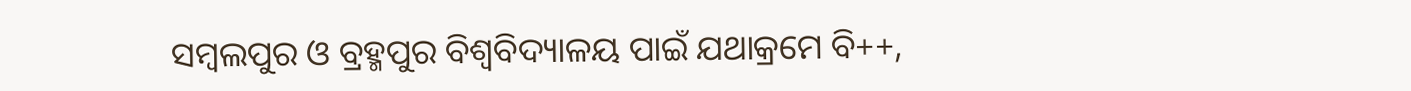ସମ୍ବଲପୁର ଓ ବ୍ରହ୍ମପୁର ବିଶ୍ୱବିଦ୍ୟାଳୟ ପାଇଁ ଯଥାକ୍ରମେ ବି++,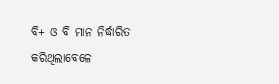ବି+ ଓ ବି ମାନ ନିର୍ଦ୍ଧାରିତ କରିଥିଲାବେଳେ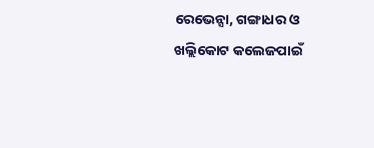ରେଭେନ୍ସା, ଗଙ୍ଗାଧର ଓ ଖଲ୍ଲିକୋଟ କଲେଜପାଇଁ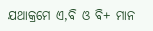ଯଥାକ୍ରମେ ଏ,ବି ଓ ବି+ ମାନ